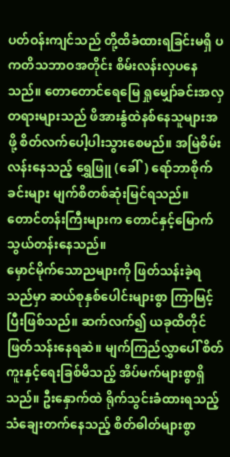ပတ်ဝန်းကျင်သည် တို့ထိခံထားရခြင်းမရှိ ပကတိသဘာဝအတိုင်း စိမ်းလန်းလှပနေသည်။ တောတောင်ရေမြေ ရှုမျှော်ခင်းအလှတရားများသည် ဖိအားနွံထဲနစ်နေသူများအဖို့ စိတ်လက်ပေါ့ပါးသွားစေမည်။ အမြဲစိမ်းလန်းနေသည့် ရွှေဖြူ (ခေါ်) ရော်ဘာစိုက်ခင်းများ မျက်စိတစ်ဆုံးမြင်ရသည်။ တောင်တန်းကြီးများက တောင်နှင့်မြောက်သွယ်တန်းနေသည်။
မှောင်မိုက်သောညများကို ဖြတ်သန်းခဲ့ရသည်မှာ ဆယ်စုနှစ်ပေါင်းများစွာ ကြာမြင့်ပြီးဖြစ်သည်။ ဆက်လက်၍ ယခုထိတိုင်ဖြတ်သန်းနေရဆဲ။ မျက်ကြည်လွှာပေါ် စိတ်ကူးနှင့်ရေးခြစ်မိသည့် အိပ်မက်များစွာရှိသည်။ ဦးနှောက်ထဲ ရိုက်သွင်းခံထားရသည့် သံချေးတက်နေသည့် စိတ်ဓါတ်များစွာ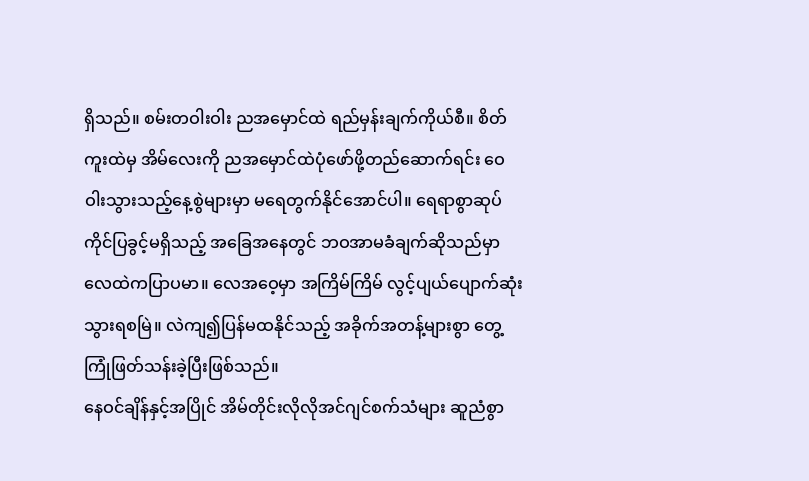ရှိသည်။ စမ်းတဝါးဝါး ညအမှောင်ထဲ ရည်မှန်းချက်ကိုယ်စီ။ စိတ်ကူးထဲမှ အိမ်လေးကို ညအမှောင်ထဲပုံဖော်ဖို့တည်ဆောက်ရင်း ဝေဝါးသွားသည့်နေ့စွဲများမှာ မရေတွက်နိုင်အောင်ပါ။ ရေရာစွာဆုပ်ကိုင်ပြခွင့်မရှိသည့် အခြေအနေတွင် ဘဝအာမခံချက်ဆိုသည်မှာ လေထဲကပြာပမာ။ လေအဝေ့မှာ အကြိမ်ကြိမ် လွင့်ပျယ်ပျောက်ဆုံးသွားရစမြဲ။ လဲကျ၍ပြန်မထနိုင်သည့် အခိုက်အတန့်များစွာ တွေ့ကြုံဖြတ်သန်းခဲ့ပြီးဖြစ်သည်။
နေဝင်ချိန်နှင့်အပြိုင် အိမ်တိုင်းလိုလိုအင်ဂျင်စက်သံများ ဆူညံစွာ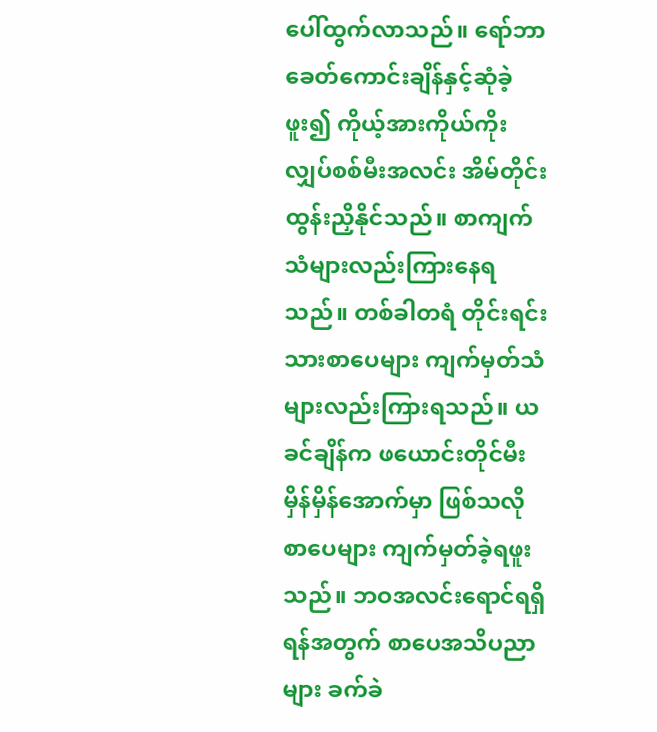ပေါ်ထွက်လာသည်။ ရော်ဘာခေတ်ကောင်းချိန်နှင့်ဆုံခဲ့ဖူး၍ ကိုယ့်အားကိုယ်ကိုးလျှပ်စစ်မီးအလင်း အိမ်တိုင်းထွန်းညှိနိုင်သည်။ စာကျက်သံများလည်းကြားနေရသည်။ တစ်ခါတရံ တိုင်းရင်းသားစာပေများ ကျက်မှတ်သံများလည်းကြားရသည်။ ယခင်ချိန်က ဖယောင်းတိုင်မီးမှိန်မှိန်အောက်မှာ ဖြစ်သလိုစာပေများ ကျက်မှတ်ခဲ့ရဖူးသည်။ ဘဝအလင်းရောင်ရရှိရန်အတွက် စာပေအသိပညာများ ခက်ခဲ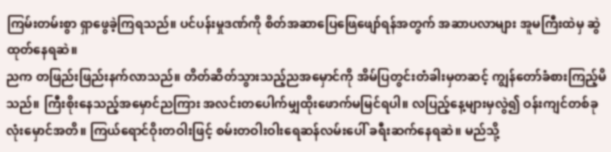ကြမ်းတမ်းစွာ ရှာဖွေခဲ့ကြရသည်။ ပင်ပန်းမှုဒဏ်ကို စိတ်အဆာပြေဖြေဖျော်ရန်အတွက် အဆာပလာများ အူမကြီးထဲမှ ဆွဲထုတ်နေရဆဲ။
ညက တဖြည်းဖြည်းနက်လာသည်။ တိတ်ဆိတ်သွားသည့်ညအမှောင်ကို အိမ်ပြတွင်းတံခါးမှတဆင့် ကျွန်တော်ခံစားကြည့်မိသည်။ ကြီးစိုးနေသည့်အမှောင်ညကြား အလင်းတပေါက်မျှထိုးဖောက်မမြင်ရပါ။ လပြည့်နေ့များမှလွဲ၍ ဝန်းကျင်တစ်ခုလုံးမှောင်အတိ။ ကြယ်ရောင်ဝိုးတဝါးဖြင့် စမ်းတဝါးဝါးရေဆန်လမ်းပေါ် ခရီးဆက်နေရဆဲ။ မည်သို့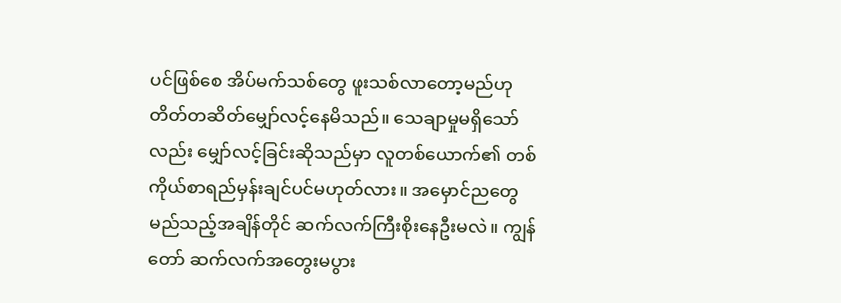ပင်ဖြစ်စေ အိပ်မက်သစ်တွေ ဖူးသစ်လာတော့မည်ဟု တိတ်တဆိတ်မျှော်လင့်နေမိသည်။ သေချာမှုမရှိသော်လည်း မျှော်လင့်ခြင်းဆိုသည်မှာ လူတစ်ယောက်၏ တစ်ကိုယ်စာရည်မှန်းချင်ပင်မဟုတ်လား။ အမှောင်ညတွေ မည်သည့်အချိန်တိုင် ဆက်လက်ကြီးစိုးနေဦးမလဲ။ ကျွန်တော် ဆက်လက်အတွေးမပွား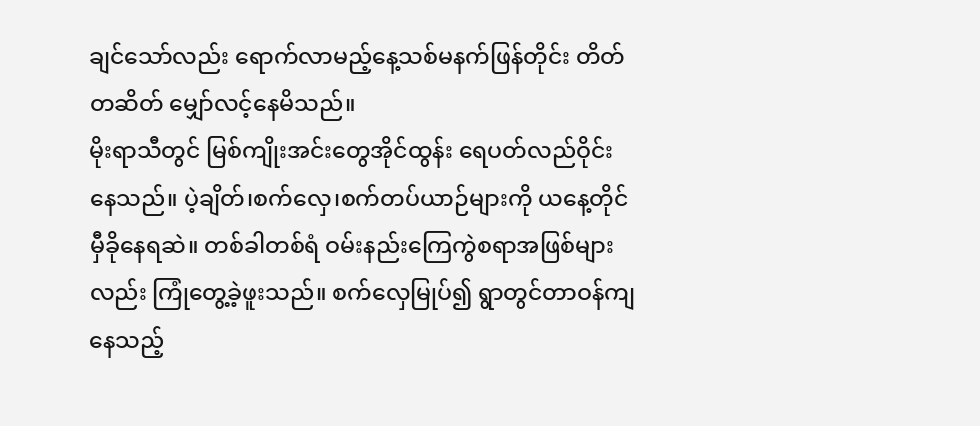ချင်သော်လည်း ရောက်လာမည့်နေ့သစ်မနက်ဖြန်တိုင်း တိတ်တဆိတ် မျှော်လင့်နေမိသည်။
မိုးရာသီတွင် မြစ်ကျိုးအင်းတွေအိုင်ထွန်း ရေပတ်လည်ဝိုင်းနေသည်။ ပဲ့ချိတ်၊စက်လှေ၊စက်တပ်ယာဉ်များကို ယနေ့တိုင်မှီခိုနေရဆဲ။ တစ်ခါတစ်ရံ ဝမ်းနည်းကြေကွဲစရာအဖြစ်များလည်း ကြုံတွေ့ခဲ့ဖူးသည်။ စက်လှေမြုပ်၍ ရွာတွင်တာဝန်ကျနေသည့်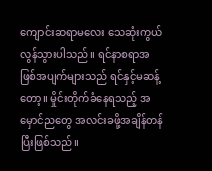ကျောင်းဆရာမလေး သေဆုံးကွယ်လွန်သွားပါသည်။ ရင်နာစရာအဖြစ်အပျက်များသည် ရင်နှင့်မဆန့်တော့။ မှိုင်းတိုက်ခံနေရသည့် အမှောင်ညတွေ အလင်းခဖို့အချိန်တန်ပြီးဖြစ်သည်။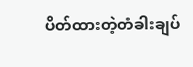ပိတ်ထားတဲ့တံခါးချပ်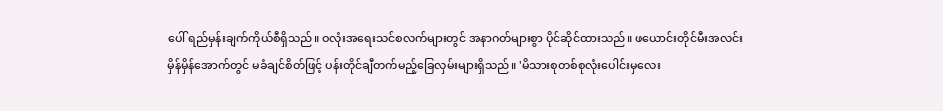ပေါ် ရည်မှန်းချက်ကိုယ်စီရှိသည်။ ဝလုံးအရေးသင်စလက်များတွင် အနာဂတ်များစွာ ပိုင်ဆိုင်ထားသည်။ ဖယောင်းတိုင်မီးအလင်းမှိန်မှိန်အောက်တွင် မခံချင်စိတ်ဖြင့် ပန်းတိုင်ချီတက်မည့်ခြေလှမ်းများရှိသည်။ 'မိသားစုတစ်စုလုံးပေါင်းမှလေး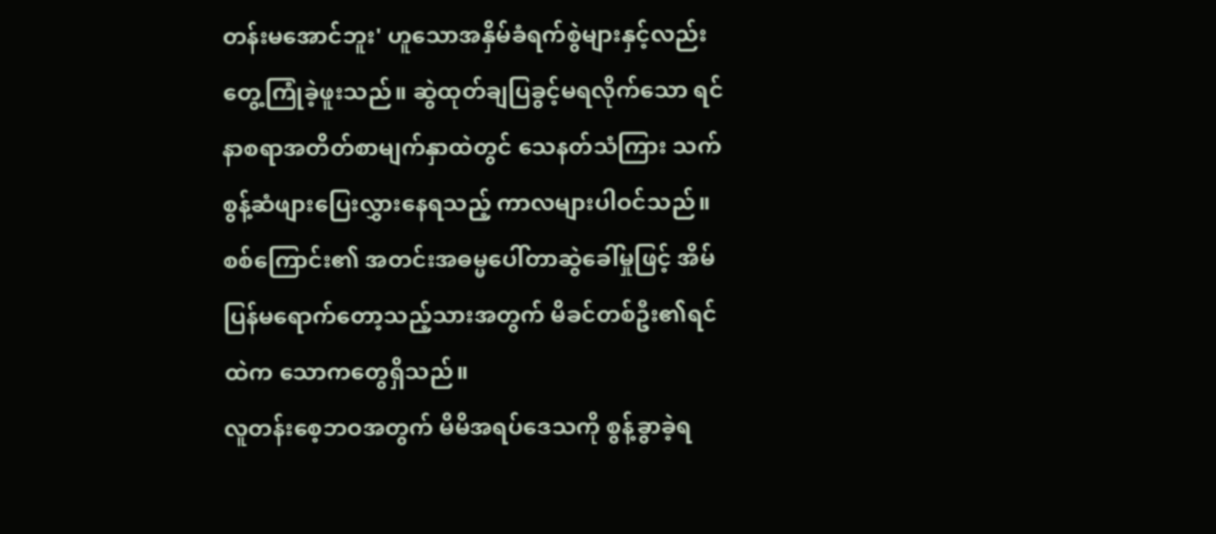တန်းမအောင်ဘူး' ဟူသောအနှိမ်ခံရက်စွဲများနှင့်လည်း တွေ့ကြုံခဲ့ဖူးသည်။ ဆွဲထုတ်ချပြခွင့်မရလိုက်သော ရင်နာစရာအတိတ်စာမျက်နှာထဲတွင် သေနတ်သံကြား သက်စွန့်ဆံဖျားပြေးလွှားနေရသည့် ကာလများပါဝင်သည်။ စစ်ကြောင်း၏ အတင်းအဓမ္မပေါ်တာဆွဲခေါ်မှုဖြင့် အိမ်ပြန်မရောက်တော့သည့်သားအတွက် မိခင်တစ်ဦး၏ရင်ထဲက သောကတွေရှိသည်။
လူတန်းစေ့ဘဝအတွက် မိမိအရပ်ဒေသကို စွန့်ခွာခဲ့ရ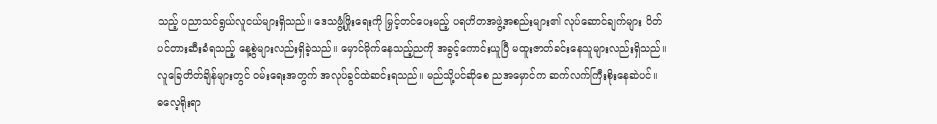သည့် ပညာသင်ရွယ်လူငယ်များရှိသည်။ ဒေသဖွံ့ဖြိုးရေးကို မြှင့်တင်ပေးမည့် ပရဟိတအဖွဲ့အစည်းများ၏ လုပ်ဆောင်ချက်များ ပိတ်ပင်တားဆီးခံရသည့် နေ့စွဲများလည်းရှိခဲ့သည်။ မှောင်မိုက်နေသည့်ညကို အခွင့်ကောင်းယူပြီ မထူးဇာတ်ခင်းနေသူများလည်းရှိသည်။ လူခြေတိတ်ချိန်များတွင် ဝမ်းရေးအတွက် အလုပ်ခွင်ထဲဆင်းရသည်။ မည်သို့ပင်ဆိုစေ ညအမှောင်က ဆက်လက်ကြီးစိုးနေဆဲပင်။
ဓလေ့ရိုးရာ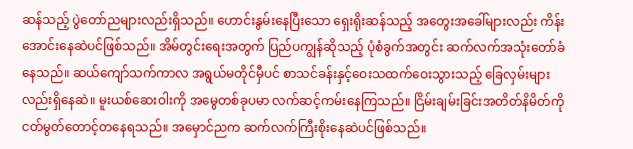ဆန်သည့် ပွဲတော်ညများလည်းရှိသည်။ ဟောင်းနွမ်းနေပြီးသော ရှေးရိုးဆန်သည့် အတွေးအခေါ်များလည်း ကိန်းအောင်းနေဆဲပင်ဖြစ်သည်။ အိမ်တွင်းရေးအတွက် ပြည်ပကျွန်ဆိုသည့် ပုံစံခွက်အတွင်း ဆက်လက်အသုံးတော်ခံနေသည်။ ဆယ်ကျော်သက်ကာလ အရွယ်မတိုင်မှီပင် စာသင်ခန်းနှင့်ဝေးသထက်ဝေးသွားသည့် ခြေလှမ်းများလည်းရှိနေဆဲ။ မူးယစ်ဆေးဝါးကို အမွေတစ်ခုပမာ လက်ဆင့်ကမ်းနေကြသည်။ ငြိမ်းချမ်းခြင်းအတိတ်နိမိတ်ကို ငတ်မွတ်တောင့်တနေရသည်။ အမှောင်ညက ဆက်လက်ကြီးစိုးနေဆဲပင်ဖြစ်သည်။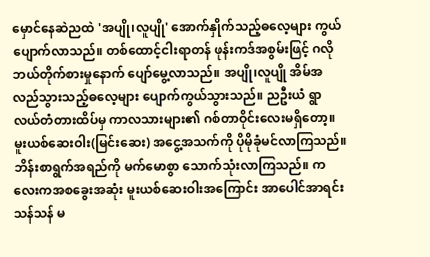မှောင်နေဆဲညထဲ 'အပျို၊လူပျို' အောက်နှိုက်သည့်ဓလေ့များ ကွယ်ပျောက်လာသည်။ တစ်ထောင့်ငါးရာတန် ဖုန်းကဒ်အစွမ်းဖြင့် ဂလိုဘယ်တိုက်စားမှုနောက် ပျော်မွေ့လာသည်။ အပျို၊လူပျို အိမ်အလည်သွားသည့်ဓလေ့များ ပျောက်ကွယ်သွားသည်။ ညဦးယံ ရွာလယ်တံတားထိပ်မှ ကာလသားများ၏ ဂစ်တာဝိုင်းလေးမရှိတော့။ မူးယစ်ဆေးဝါး(မြင်းဆေး) အငွေ့အသက်ကို ပိုမိုခုံမင်လာကြသည်။ ဘိန်းစာရွက်အရည်ကို မက်မောစွာ သောက်သုံးလာကြသည်။ ကလေးကအစခွေးအဆုံး မူးယစ်ဆေးဝါးအကြောင်း အာပေါင်အာရင်းသန်သန် မ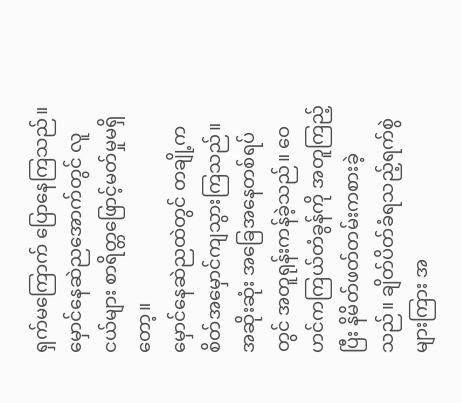ရှက်မကြောက် ပြောနေကြသည်။ မှောင်နေဆဲညအောက်တွင် လူငယ်များ စာရိတ္တဖြောင့်မတ်မှုမရှိတော့။
မှောင်နေဆဲညထဲတွင် တချို့ကစိတ်အမှောင်ကျသွားကြသည်။ အဆိုးဆုံး အခြေအနေတစ်ရပ်တွင် အတူရုန်းကန်ခဲ့သည်။ ဝေဟင်ကကြယ်တံခွန်ကို အတူကြည့်ပြီး နိမိတ်ဖတ်တမ်းကစားခဲ့သည်။ ချိတ်ပိတ်ခံရသည့်ရက်စွဲများကြား အ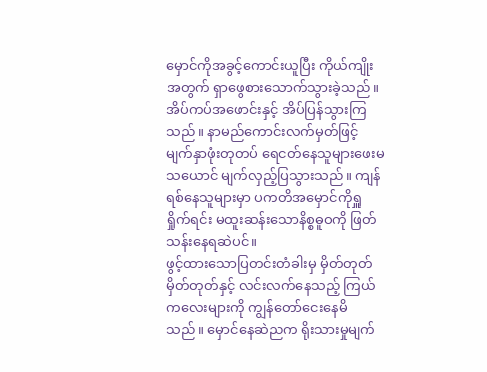မှောင်ကိုအခွင့်ကောင်းယူပြီး ကိုယ်ကျိုးအတွက် ရှာဖွေစားသောက်သွားခဲ့သည်။ အိပ်ကပ်အဖောင်းနှင့် အိပ်ပြန်သွားကြသည်။ နာမည်ကောင်းလက်မှတ်ဖြင့် မျက်နှာဖုံးတုတပ် ရေငတ်နေသူများဖေးမသယောင် မျက်လှည့်ပြသွားသည်။ ကျန်ရစ်နေသူများမှာ ပကတိအမှောင်ကိုရှူရှိုက်ရင်း မထူးဆန်းသောနိစ္စဓူဝကို ဖြတ်သန်းနေရဆဲပင်။
ဖွင့်ထားသောပြတင်းတံခါးမှ မှိတ်တုတ်မှိတ်တုတ်နှင့် လင်းလက်နေသည့် ကြယ်ကလေးများကို ကျွန်တော်ငေးနေမိသည်။ မှောင်နေဆဲညက ရိုးသားမှုမျက်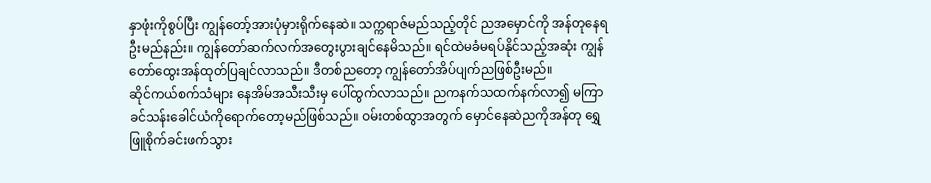နှာဖုံးကိုစွပ်ပြီး ကျွန်တော့်အားပုံမှားရိုက်နေဆဲ။ သက္ကရာဇ်မည်သည့်တိုင် ညအမှောင်ကို အန်တုနေရဦးမည်နည်း။ ကျွန်တော်ဆက်လက်အတွေးပွားချင်နေမိသည်။ ရင်ထဲမခံမရပ်နိုင်သည့်အဆုံး ကျွန်တော်ထွေးအန်ထုတ်ပြချင်လာသည်။ ဒီတစ်ညတော့ ကျွန်တော်အိပ်ပျက်ညဖြစ်ဦးမည်။
ဆိုင်ကယ်စက်သံများ နေအိမ်အသီးသီးမှ ပေါ်ထွက်လာသည်။ ညကနက်သထက်နက်လာ၍ မကြာခင်သန်းခေါင်ယံကိုရောက်တော့မည်ဖြစ်သည်။ ဝမ်းတစ်ထွာအတွက် မှောင်နေဆဲညကိုအန်တု ရွှေဖြူစိုက်ခင်းဖက်သွား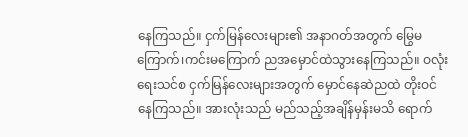နေကြသည်။ ငှက်မြန်လေးများ၏ အနာဂတ်အတွက် မြွေမကြောက်၊ကင်းမကြောက် ညအမှောင်ထဲသွားနေကြသည်။ ဝလုံးရေးသင်စ ငှက်မြန်လေးများအတွက် မှောင်နေဆဲညထဲ တိုးဝင်နေကြသည်။ အားလုံးသည် မည်သည့်အချိန်မှန်းမသိ ရောက်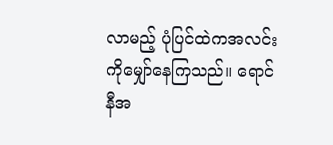လာမည့် ပုံပြင်ထဲကအလင်းကိုမျှော်နေကြသည်။ ရောင်နီအ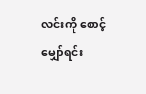လင်းကို စောင့်မျှော်ရင်း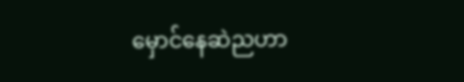မှောင်နေဆဲညဟာ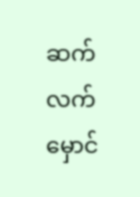ဆက်လက်မှောင်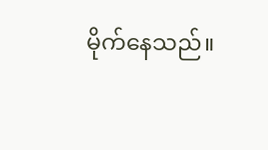မိုက်နေသည်။